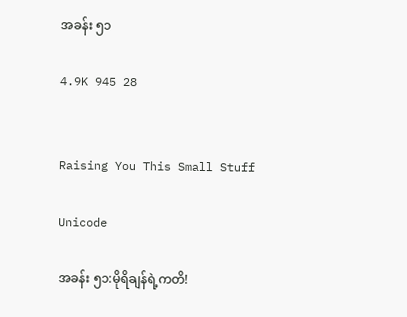အခန်း ၅၁

4.9K 945 28


Raising You This Small Stuff

Unicode

အခန်း ၅၁:မိုရိချန်ရဲ့ကတိ!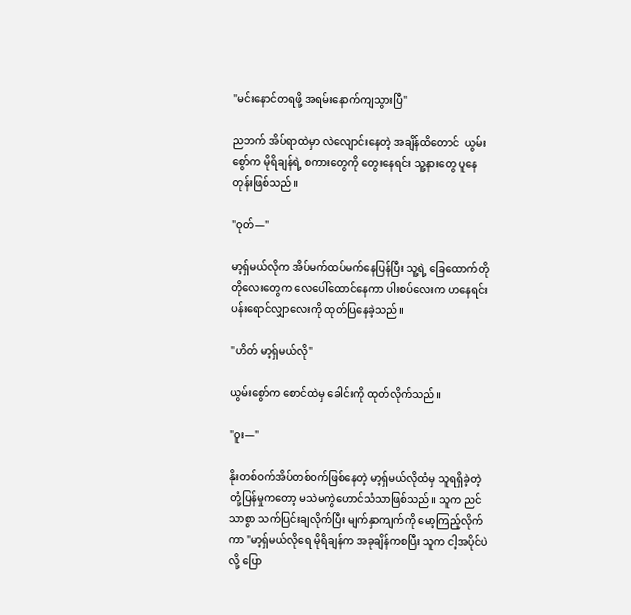"မင်းနောင်တရဖို့ အရမ်းနောက်ကျသွားပြီ"

ညဘက် အိပ်ရာထဲမှာ လဲလျောင်းနေတဲ့ အချိန်ထိတောင်  ယွမ်းစွော်က မိုရိချန်ရဲ့ စကားတွေကို တွေးနေရင်း သူ့နားတွေ ပူနေတုန်းဖြစ်သည်။

"ဝုတ်—"

မာ့ရှ်မယ်လိုက အိပ်မက်ထပ်မက်နေပြန်ပြီး သူ့ရဲ့ ခြေထောက်တိုတိုလေးတွေက လေပေါ်ထောင်နေကာ ပါးစပ်လေးက ဟနေရင်း ပန်းရောင်လျှာလေးကို ထုတ်ပြနေခဲ့သည်။

"ဟိတ် မာ့ရှ်မယ်လို"

ယွမ်းစွော်က စောင်ထဲမှ ခေါင်းကို ထုတ်လိုက်သည်။

"ဝူး—"

နိုးတစ်ဝက်အိပ်တစ်၀က်ဖြစ်နေတဲ့ မာ့ရှ်မယ်လိုထံမှ သူရရှိခဲ့တဲ့ တုံ့ပြန်မှုကတော့ မသဲမကွဲဟောင်သံသာဖြစ်သည်။ သူက ညင်သာစွာ သက်ပြင်းချလိုက်ပြီး မျက်နှာကျက်ကို မော့ကြည့်လိုက်ကာ "မာ့ရှ်မယ်လိုရေ မိုရိချန်က အခုချိန်ကစပြီး သူက ငါ့အပိုင်ပဲလို့ ပြော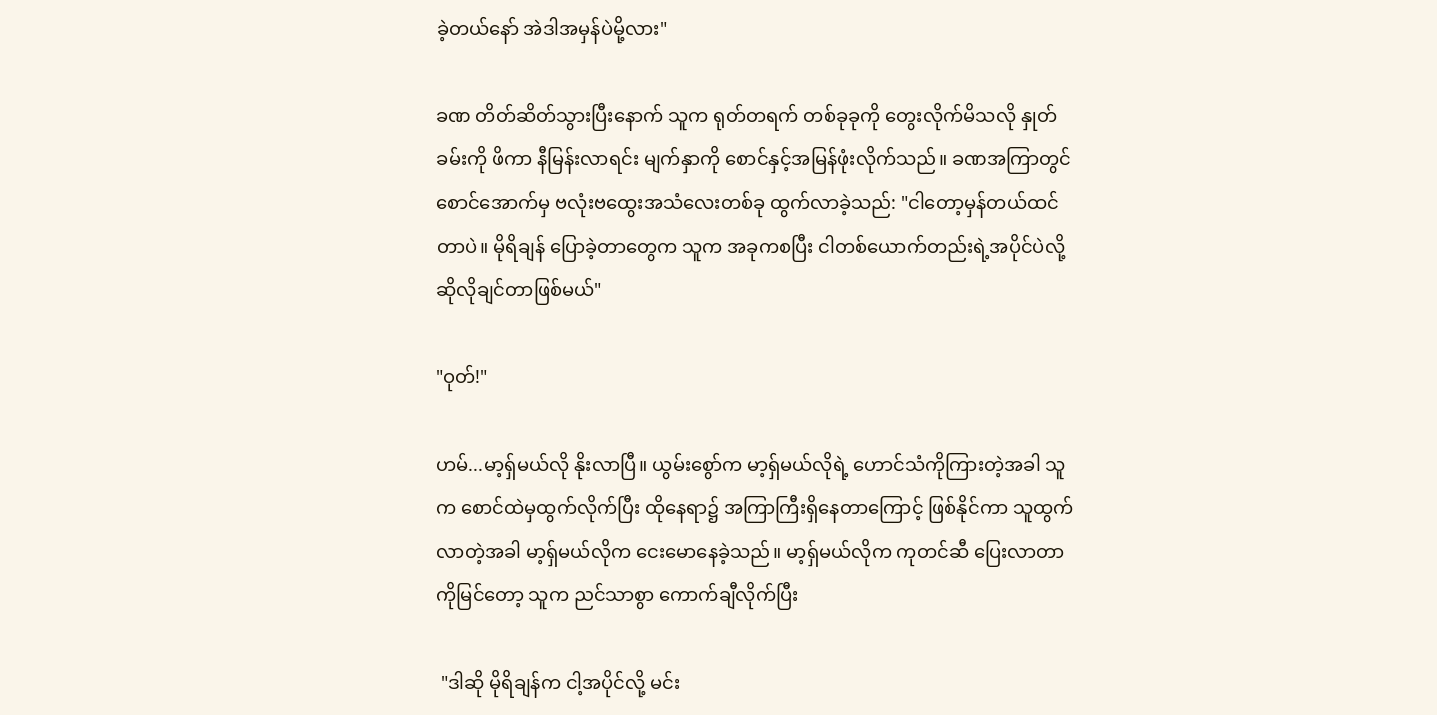ခဲ့တယ်နော် အဲဒါအမှန်ပဲမို့လား"

ခဏ တိတ်ဆိတ်သွားပြီးနောက် သူက ရုတ်တရက် တစ်ခုခုကို တွေးလိုက်မိသလို နှုတ်ခမ်းကို ဖိကာ နီမြန်းလာရင်း မျက်နှာကို စောင်နှင့်အမြန်ဖုံးလိုက်သည်။ ခဏအကြာတွင် စောင်အောက်မှ ဗလုံးဗထွေးအသံလေးတစ်ခု ထွက်လာခဲ့သည်: "ငါတော့မှန်တယ်ထင်တာပဲ။ မိုရိချန် ပြောခဲ့တာတွေက သူက အခုကစပြီး ငါတစ်ယောက်တည်းရဲ့အပိုင်ပဲလို့ ဆိုလိုချင်တာဖြစ်မယ်"

"ဝုတ်!"

ဟမ်...မာ့ရ်ှမယ်လို နိုးလာပြီ။ ယွမ်းစွော်က မာ့ရှ်မယ်လိုရဲ့ ဟောင်သံကိုကြားတဲ့အခါ သူက စောင်ထဲမှထွက်လိုက်ပြီး ထိုနေရာ၌ အကြာကြီးရှိနေတာကြောင့် ဖြစ်နိုင်ကာ သူထွက်လာတဲ့အခါ မာ့ရှ်မယ်လိုက ငေးမောနေခဲ့သည်။ မာ့ရှ်မယ်လိုက ကုတင်ဆီ ပြေးလာတာကိုမြင်တော့ သူက ညင်သာစွာ ကောက်ချီလိုက်ပြီး

 "ဒါဆို မိုရိချန်က ငါ့အပိုင်လို့ မင်း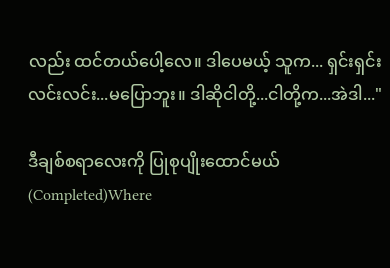လည်း ထင်တယ်ပေါ့လေ။ ဒါပေမယ့် သူက... ရှင်းရှင်းလင်းလင်း...မပြောဘူး။ ဒါဆိုငါတို့...ငါတို့က...အဲဒါ..."

ဒီချစ်စရာလေးကို ပြုစုပျိုးထောင်မယ် (Completed)Where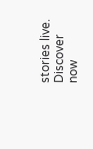stories live. Discover now